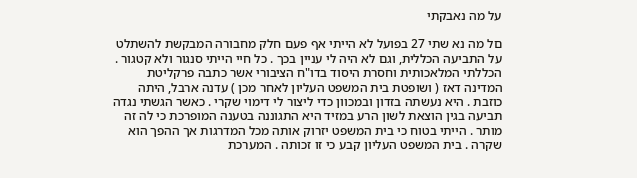על מה נאבקתי

םל מה נא שתי 27 בפועל לא הייתי אף פעם חלק מחבורה המבקשת להשתלט על התביעה הכללית, וגם לא היה לי עניין בכך . כל חיי הייתי סנגור ולא קטגור . הכללתי המלאכותית וחסרת היסוד בדו"ח הציבורי אשר כתבה פרקליטת המדינה דאז ( ושופטת בית המשפט העליון לאחר מכן ) עדנה ארבל, היתה כוזבת . היא נעשתה בזדון ובמכוון כדי ליצור לי דימוי שקרי . כאשר הגשתי נגדה תביעה בגין הוצאת לשון הרע במזיד היא התגוננה בטענה המופרכת כי לה זה מותר . הייתי בטוח כי בית המשפט יזרוק אותה מכל המדרגות אך ההפך הוא שקרה . בית המשפט העליון קבע כי זו זכותה . המערכת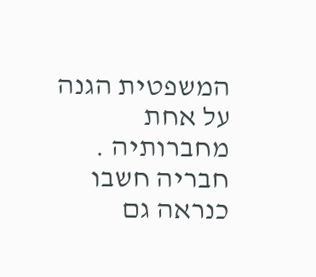המשפטית הגנה על אחת מחברותיה . חבריה חשבו כנראה גם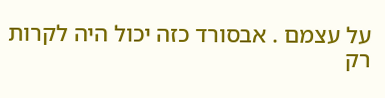על עצמם . אבסורד כזה יכול היה לקרות רק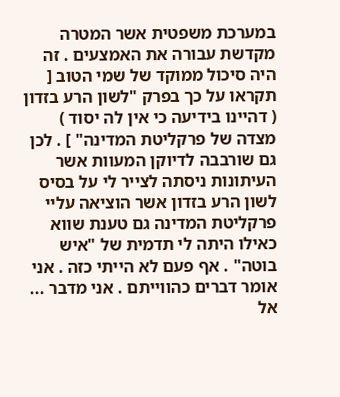במערכת משפטית אשר המטרה מקדשת עבורה את האמצעים . זה היה סיכול ממוקד של שמי הטוב [ תקראו על כך בפרק "לשון הרע בזדון ( דהיינו בידיעה כי אין לה יסוד ) מצדה של פרקליטת המדינה" ] . לכן גם שורבבה לדיוקן המעוות אשר העיתונות ניסתה לצייר לי על בסיס לשון הרע בזדון אשר הוציאה עליי פרקליטת המדינה גם טענת שווא כאילו היתה לי תדמית של "איש בוטה" . אף פעם לא הייתי כזה . אני אומר דברים כהווייתם . אני מדבר ...  אל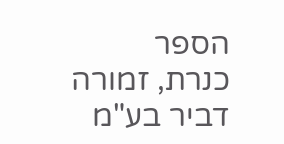הספר
כנרת, זמורה דביר בע"מ